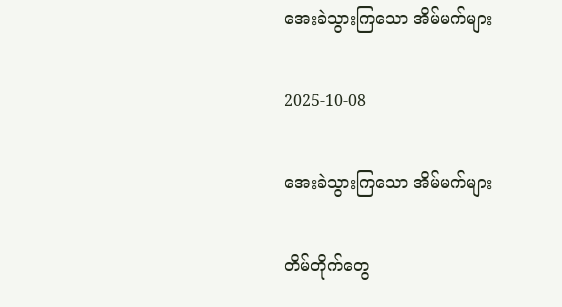အေးခဲသွားကြသော အိမ်မက်များ

2025-10-08

အေးခဲသွားကြသော အိမ်မက်များ

တိမ်တိုက်တွေ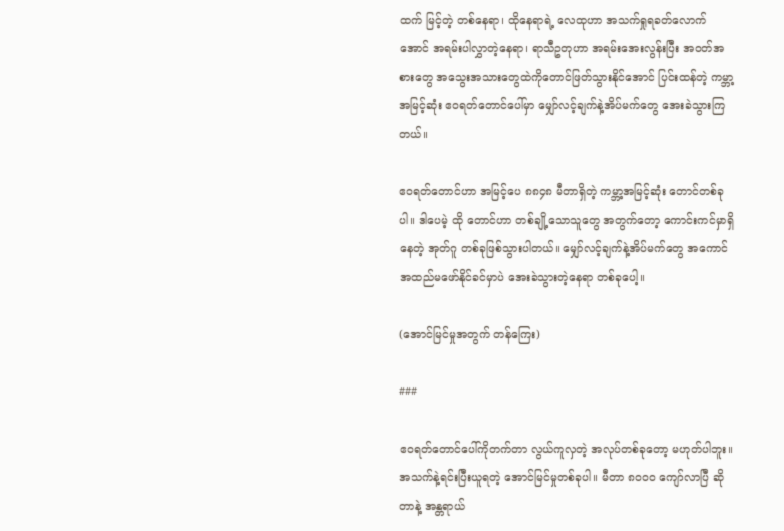ထက် မြင့်တဲ့ တစ်နေရာ၊ ထိုနေရာရဲ့ လေထုဟာ အသက်ရှုရခတ်လောက်အောင် အရမ်းပါလွှာတဲ့နေရာ၊ ရာသီဥတုဟာ အရမ်းအေးလွန်းပြီး အဝတ်အစားတွေ အသွေးအသားတွေထဲကိုတောင်ဖြတ်သွားနိုင်အောင် ပြင်းထန်တဲ့ ကမ္ဘာ့အမြင့်ဆုံး ဧဝရတ်တောင်ပေါ်မှာ မျှော်လင့်ချက်နဲ့အိပ်မက်တွေ အေးခဲသွားကြတယ်။

ဧဝရတ်တောင်ဟာ အမြင့်ပေ ၈၈၄၈ မီတာရှိတဲ့ ကမ္ဘာ့အမြင့်ဆုံး တောင်တစ်ခုပါ။ ဒါပေမဲ့ ထို တောင်ဟာ တစ်ချို့သောသူတွေ အတွက်တော့ ကောင်းကင်မှာရှိနေတဲ့ အုတ်ဂူ တစ်ခုဖြစ်သွားပါတယ်။ မျှော်လင့်ချက်နဲ့အိပ်မက်တွေ အကောင်အထည်မဖော်နိုင်ခင်မှာပဲ အေးခဲသွားတဲ့နေရာ တစ်ခုပေါ့။

(အောင်မြင်မှုအတွက် တန်ကြေး)

###

ဧဝရတ်တောင်ပေါ်ကိုတက်တာ လွယ်ကူလှတဲ့ အလုပ်တစ်ခုတော့ မဟုတ်ပါဘူး။ အသက်နဲ့ရင်းပြီးယူရတဲ့ အောင်မြင်မှုတစ်ခုပါ။ မီတာ ၈၀၀၀ ကျော်လာပြီ ဆိုတာနဲ့ အန္တရာယ်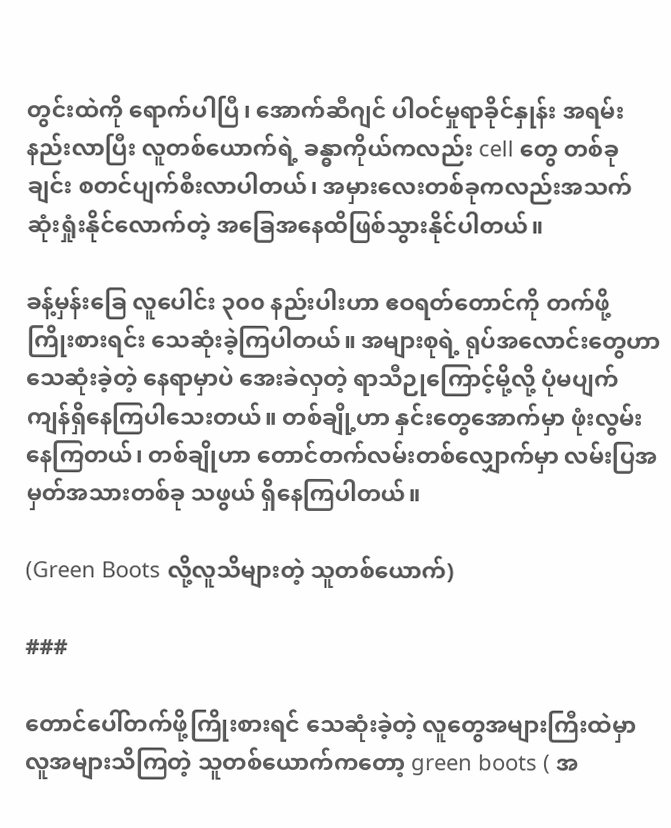တွင်းထဲကို ရောက်ပါပြီ၊ အောက်ဆီဂျင် ပါဝင်မှုရာခိုင်နှုန်း အရမ်းနည်းလာပြီး လူတစ်ယောက်ရဲ့ ခန္ဓာကိုယ်ကလည်း cell တွေ တစ်ခုချင်း စတင်ပျက်စီးလာပါတယ်၊ အမှားလေးတစ်ခုကလည်းအသက်ဆုံးရှုံးနိုင်လောက်တဲ့ အခြေအနေထိဖြစ်သွားနိုင်ပါတယ်။

ခန့်မှန်းခြေ လူပေါင်း ၃၀၀ နည်းပါးဟာ ဧဝရတ်တောင်ကို တက်ဖို့ ကြိုးစားရင်း သေဆုံးခဲ့ကြပါတယ်။ အများစုရဲ့ ရုပ်အလောင်းတွေဟာ သေဆုံးခဲ့တဲ့ နေရာမှာပဲ အေးခဲလှတဲ့ ရာသီဉုကြောင့်မို့လို့ ပုံမပျက် ကျန်ရှိနေကြပါသေးတယ်။ တစ်ချို့ဟာ နှင်းတွေအောက်မှာ ဖုံးလွမ်းနေကြတယ်၊ တစ်ချိုဟာ တောင်တက်လမ်းတစ်လျှောက်မှာ လမ်းပြအမှတ်အသားတစ်ခု သဖွယ် ရှိနေကြပါတယ်။

(Green Boots လို့လူသိများတဲ့ သူတစ်ယောက်)

###

တောင်ပေါ်တက်ဖို့ကြိုးစားရင် သေဆုံးခဲ့တဲ့ လူတွေအများကြီးထဲမှာ လူအများသိကြတဲ့ သူတစ်ယောက်ကတော့ green boots ( အ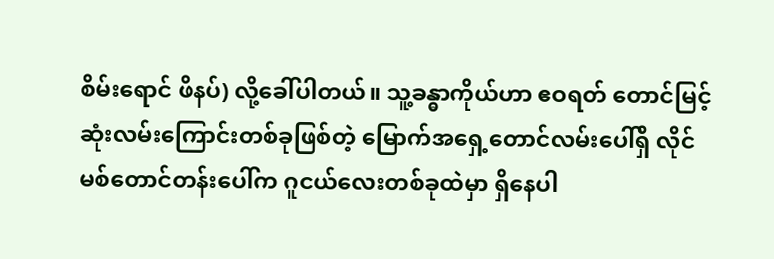စိမ်းရောင် ဖိနပ်) လို့ခေါ်ပါတယ်။ သူ့ခန္ဓာကိုယ်ဟာ ဧဝရတ် တောင်မြင့်ဆုံးလမ်းကြောင်းတစ်ခုဖြစ်တဲ့ မြောက်အရှေ့တောင်လမ်းပေါ်ရှိ လိုင်မစ်တောင်တန်းပေါ်က ဂူငယ်လေးတစ်ခုထဲမှာ ရှိနေပါ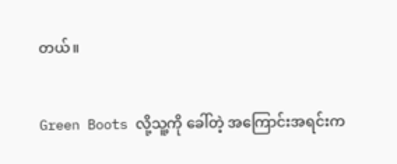တယ်။

Green Boots လို့သူ့ကို ခေါ်တဲ့ အကြောင်းအရင်းက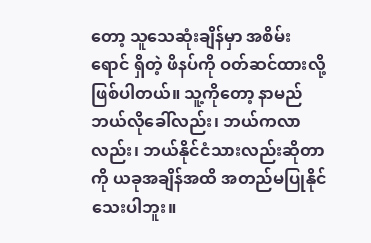တော့ သူသေဆုံးချိန်မှာ အစိမ်းရောင် ရှိတဲ့ ဖိနပ်ကို ဝတ်ဆင်ထားလို့ဖြစ်ပါတယ်။ သူ့ကိုတော့ နာမည်ဘယ်လိုခေါ်လည်း၊ ဘယ်ကလာလည်း၊ ဘယ်နိုင်ငံသားလည်းဆိုတာကို ယခုအချိန်အထိ အတည်မပြုနိုင်သေးပါဘူး။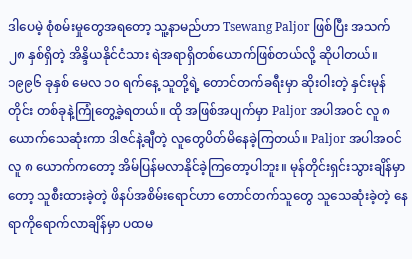ဒါပေမဲ့ စုံစမ်းမှုတွေအရတော့ သူ့နာမည်ဟာ Tsewang Paljor ဖြစ်ပြီး အသက် ၂၈ နှစ်ရှိတဲ့ အိန္ဒိယနိုင်ငံသား ရဲအရာရှိတစ်ယောက်ဖြစ်တယ်လို့ ဆိုပါတယ်။ ၁၉၉၆ ခုနှစ် မေလ ၁၀ ရက်နေ့ သူတို့ရဲ့ တောင်တက်ခရီးမှာ ဆိုးဝါးတဲ့ နှင်းမုန်တိုင်း တစ်ခုနဲ့ကြုံတွေ့ခဲ့ရတယ်။ ထို အဖြစ်အပျက်မှာ Paljor အပါအဝင် လူ ၈ ယောက်သေဆုံးကာ ဒါဇင်နဲ့ချီတဲ့ လူတွေပိတ်မိနေခဲ့ကြတယ်။ Paljor အပါအဝင် လူ ၈ ယောက်ကတော့ အိမ်ပြန်မလာနိုင်ခဲ့ကြတော့ပါဘူး။ မုန်တိုင်းရှင်းသွားချိန်မှာတော့ သူစီးထားခဲ့တဲ့ ဖိနပ်အစိမ်းရောင်ဟာ တောင်တက်သူတွေ သူသေဆုံးခဲ့တဲ့ နေရာကိုရောက်လာချိန်မှာ ပထမ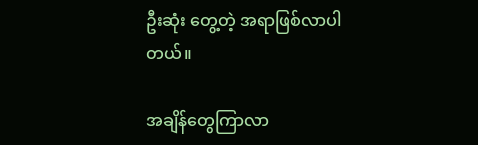ဦးဆုံး တွေ့တဲ့ အရာဖြစ်လာပါတယ်။

အချိန်တွေကြာလာ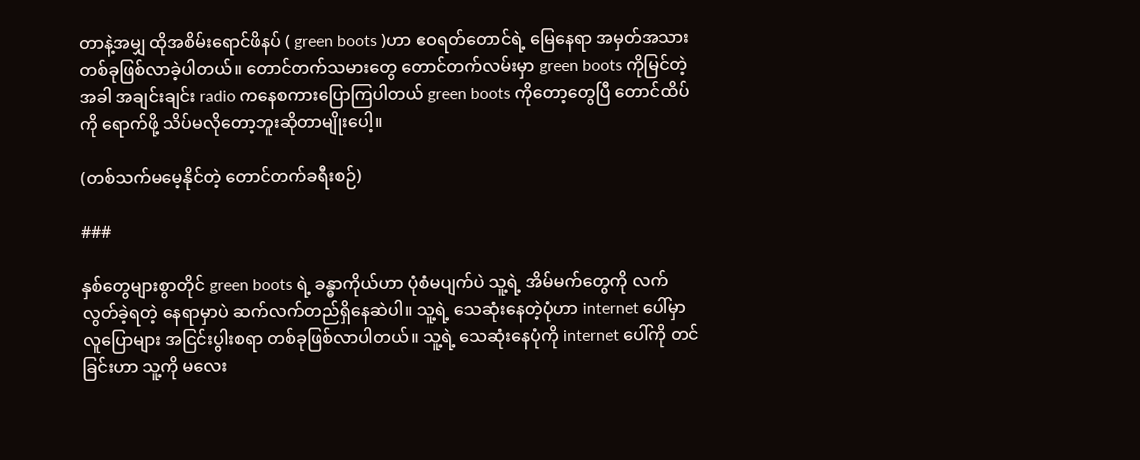တာနဲ့အမျှ ထိုအစိမ်းရောင်ဖိနပ် ( green boots )ဟာ ဧဝရတ်တောင်ရဲ့ မြေနေရာ အမှတ်အသားတစ်ခုဖြစ်လာခဲ့ပါတယ်။ တောင်တက်သမားတွေ တောင်တက်လမ်းမှာ green boots ကိုမြင်တဲ့ အခါ အချင်းချင်း radio ကနေစကားပြောကြပါတယ် green boots ကိုတော့တွေပြီ တောင်ထိပ်ကို ရောက်ဖို့ သိပ်မလိုတော့ဘူးဆိုတာမျိုးပေါ့။

(တစ်သက်မမေ့နိုင်တဲ့ တောင်တက်ခရီးစဉ်)

###

နှစ်တွေများစွာတိုင် green boots ရဲ့ ခန္ဓာကိုယ်ဟာ ပုံစံမပျက်ပဲ သူ့ရဲ့ အိမ်မက်တွေကို လက်လွတ်ခဲ့ရတဲ့ နေရာမှာပဲ ဆက်လက်တည်ရှိနေဆဲပါ။ သူ့ရဲ့ သေဆုံးနေတဲ့ပုံဟာ internet ပေါ်မှာ လူပြောများ အငြင်းပွါးစရာ တစ်ခုဖြစ်လာပါတယ်။ သူ့ရဲ့ သေဆုံးနေပုံကို internet ပေါ်ကို တင်ခြင်းဟာ သူ့ကို မလေး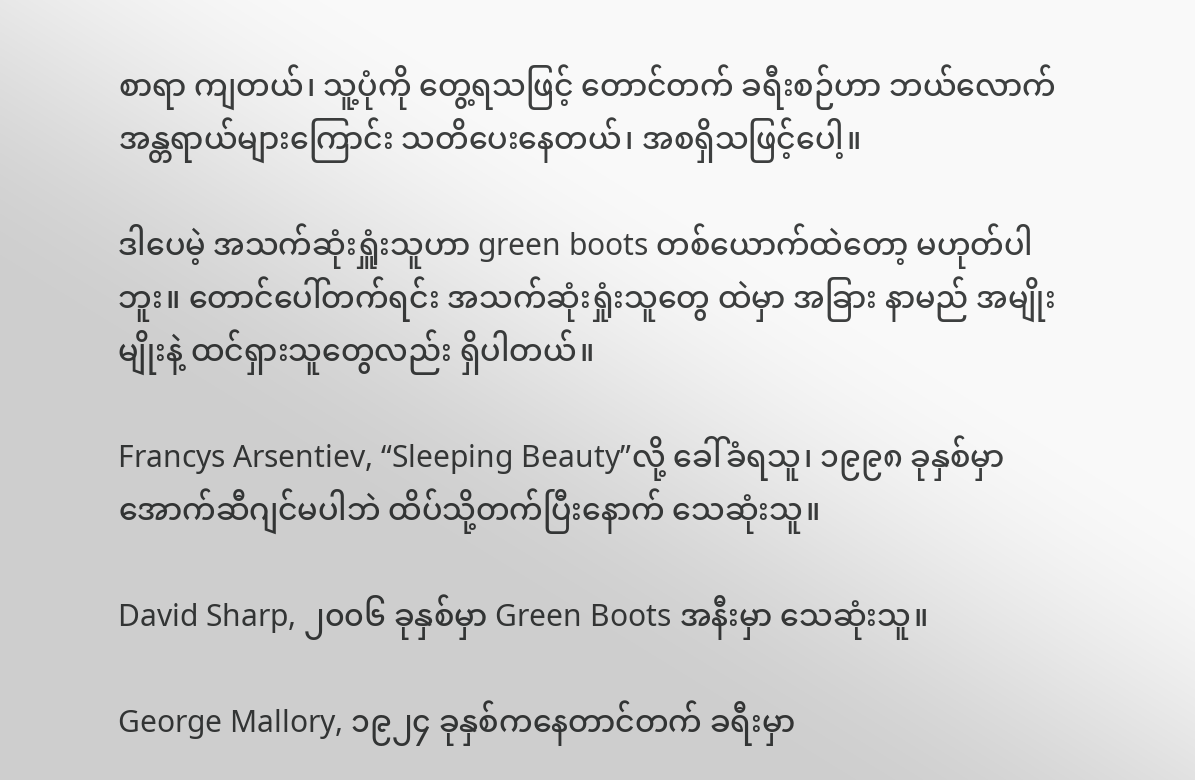စာရာ ကျတယ်၊ သူ့ပုံကို တွေ့ရသဖြင့် တောင်တက် ခရီးစဉ်ဟာ ဘယ်လောက်အန္တရာယ်များကြောင်း သတိပေးနေတယ်၊ အစရှိသဖြင့်ပေါ့။

ဒါပေမဲ့ အသက်ဆုံးရှူံးသူဟာ green boots တစ်ယောက်ထဲတော့ မဟုတ်ပါဘူး။ တောင်ပေါ်တက်ရင်း အသက်ဆုံးရှုံးသူတွေ ထဲမှာ အခြား နာမည် အမျိုးမျိုးနဲ့ ထင်ရှားသူတွေလည်း ရှိပါတယ်။

Francys Arsentiev, “Sleeping Beauty”လို့ ခေါ်ခံရသူ၊ ၁၉၉၈ ခုနှစ်မှာ အောက်ဆီဂျင်မပါဘဲ ထိပ်သို့တက်ပြီးနောက် သေဆုံးသူ။

David Sharp, ၂၀၀၆ ခုနှစ်မှာ Green Boots အနီးမှာ သေဆုံးသူ။

George Mallory, ၁၉၂၄ ခုနှစ်ကနေတာင်တက် ခရီးမှာ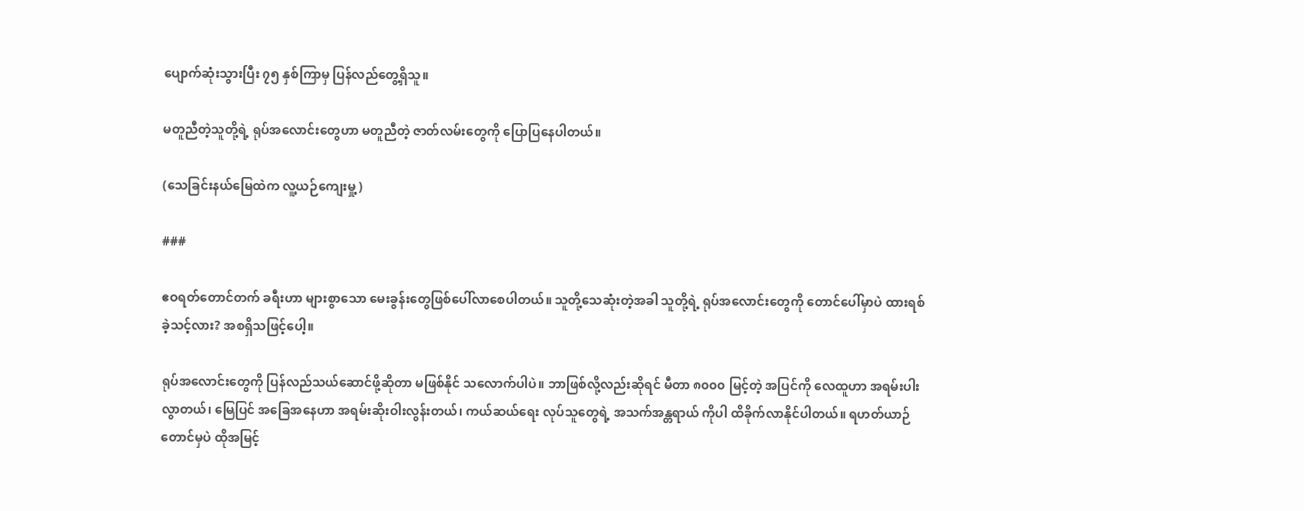ပျောက်ဆုံးသွားပြီး ၇၅ နှစ်ကြာမှ ပြန်လည်တွေ့ရှိသူ။

မတူညီတဲ့သူတို့ရဲ့ ရုပ်အလောင်းတွေဟာ မတူညီတဲ့ ဇာတ်လမ်းတွေကို ပြောပြနေပါတယ်။

(သေခြင်းနယ်မြေထဲက လူ့ယဉ်ကျေးမှု့)

###

ဧဝရတ်တောင်တက် ခရီးဟာ များစွာသော မေးခွန်းတွေဖြစ်ပေါ်လာစေပါတယ်။ သူတို့သေဆုံးတဲ့အခါ သူတို့ရဲ့ ရုပ်အလောင်းတွေကို တောင်ပေါ်မှာပဲ ထားရစ်ခဲ့သင့်လား? အစရှိသဖြင့်ပေါ့။

ရုပ်အလောင်းတွေကို ပြန်လည်သယ်ဆောင်ဖို့ဆိုတာ မဖြစ်နိုင် သလောက်ပါပဲ။ ဘာဖြစ်လို့လည်းဆိုရင် မီတာ ၈၀၀၀ မြင့်တဲ့ အပြင်ကို လေထူဟာ အရမ်းပါးလွာတယ်၊ မြေပြင် အခြေအနေဟာ အရမ်းဆိုးဝါးလွန်းတယ်၊ ကယ်ဆယ်ရေး လုပ်သူတွေရဲ့ အသက်အန္တရာယ် ကိုပါ ထိခိုက်လာနိုင်ပါတယ်။ ရဟတ်ယာဉ်တောင်မှပဲ ထိုအမြင့်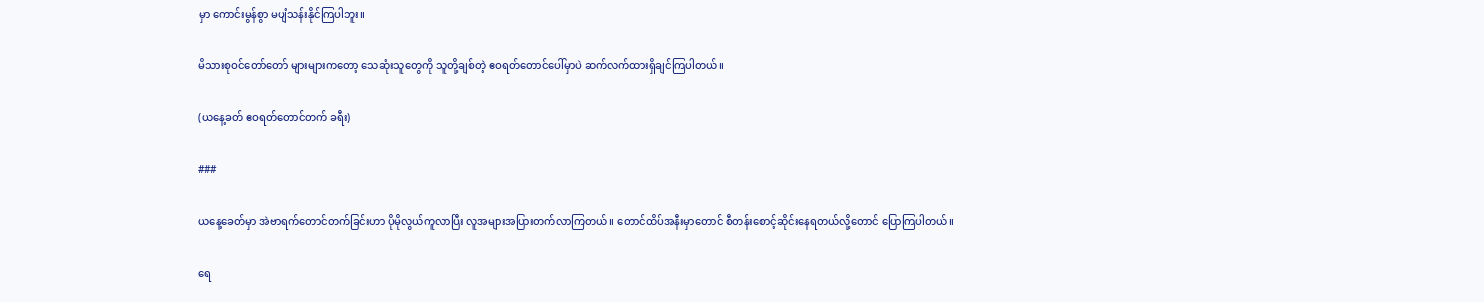မှာ ကောင်းမွန်စွာ မပျံသန်းနိုင်ကြပါဘူး။

မိသားစုဝင်တော်တော် များများကတော့ သေဆုံးသူတွေကို သူတို့ချစ်တဲ့ ဧဝရတ်တောင်ပေါ်မှာပဲ ဆက်လက်ထားရှိချင်ကြပါတယ်။

(ယနေ့ခတ် ဧဝရတ်တောင်တက် ခရီး)

###

ယနေ့ခေတ်မှာ အဲဗာရက်တောင်တက်ခြင်းဟာ ပိုမိုလွယ်ကူလာပြီး လူအများအပြားတက်လာကြတယ်။ တောင်ထိပ်အနီးမှာတောင် စီတန်းစောင့်ဆိုင်းနေရတယ်လို့တောင် ပြောကြပါတယ်။

ရေ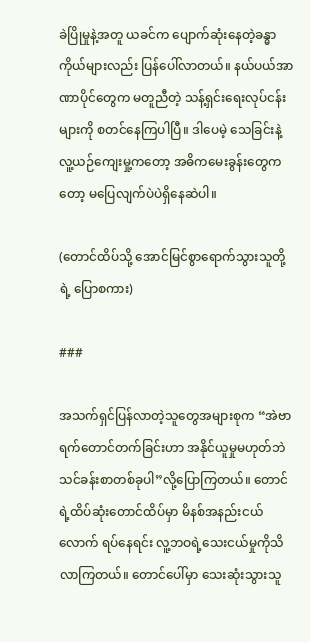ခဲပြိုမှုနဲ့အတူ ယခင်က ပျောက်ဆုံးနေတဲ့ခန္ဓာကိုယ်များလည်း ပြန်ပေါ်လာတယ်။ နယ်ပယ်အာဏာပိုင်တွေက မတူညီတဲ့ သန့်ရှင်းရေးလုပ်ငန်းများကို စတင်နေကြပါပြီ။ ဒါပေမဲ့ သေခြင်းနဲ့ လူ့ယဉ်ကျေးမှု့ကတော့ အဓိကမေးခွန်းတွေကတော့ မပြေလျက်ပဲပဲရှိနေဆဲပါ။

(တောင်ထိပ်သို့ အောင်မြင်စွာရောက်သွားသူတို့ ရဲ့ ပြောစကား)

###

အသက်ရှင်ပြန်လာတဲ့သူတွေအများစုက “အဲဗာရက်တောင်တက်ခြင်းဟာ အနိုင်ယူမှုမဟုတ်ဘဲ သင်ခန်းစာတစ်ခုပါ”လို့ပြောကြတယ်။ တောင်ရဲ့ထိပ်ဆုံးတောင်ထိပ်မှာ မိနစ်အနည်းငယ်လောက် ရပ်နေရင်း လူ့ဘဝရဲ့သေးငယ်မှုကိုသိလာကြတယ်။ တောင်ပေါ်မှာ သေးဆုံးသွားသူ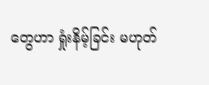တွေဟာ ရှုံးနိမ့်ခြင်း မဟုတ်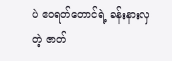ပဲ ဧဝရတ်တောင်ရဲ့ ခန်းနားလှတဲ့ ဇာတ်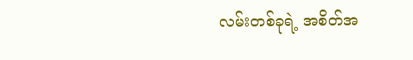လမ်းတစ်ခုရဲ့ အစိတ်အ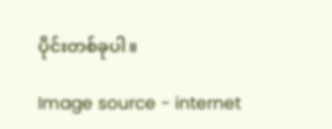ပိုင်းတစ်ခုပါ။

Image source - internet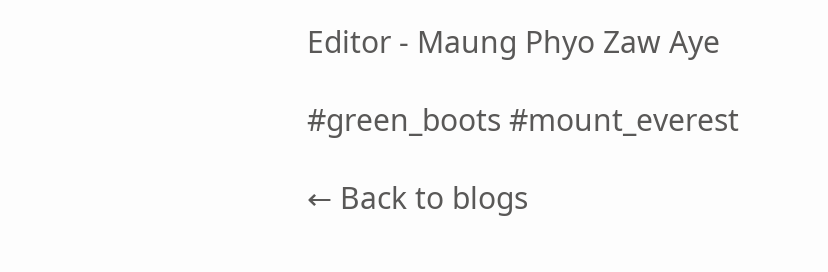Editor - Maung Phyo Zaw Aye

#green_boots #mount_everest

← Back to blogs